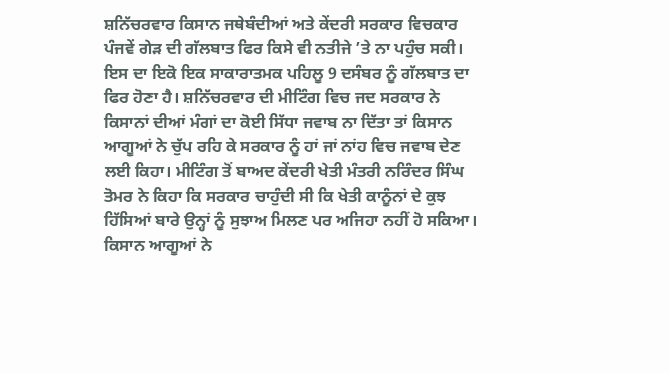ਸ਼ਨਿੱਚਰਵਾਰ ਕਿਸਾਨ ਜਥੇਬੰਦੀਆਂ ਅਤੇ ਕੇਂਦਰੀ ਸਰਕਾਰ ਵਿਚਕਾਰ ਪੰਜਵੇਂ ਗੇੜ ਦੀ ਗੱਲਬਾਤ ਫਿਰ ਕਿਸੇ ਵੀ ਨਤੀਜੇ ’ਤੇ ਨਾ ਪਹੁੰਚ ਸਕੀ। ਇਸ ਦਾ ਇਕੋ ਇਕ ਸਾਕਾਰਾਤਮਕ ਪਹਿਲੂ 9 ਦਸੰਬਰ ਨੂੰ ਗੱਲਬਾਤ ਦਾ ਫਿਰ ਹੋਣਾ ਹੈ। ਸ਼ਨਿੱਚਰਵਾਰ ਦੀ ਮੀਟਿੰਗ ਵਿਚ ਜਦ ਸਰਕਾਰ ਨੇ ਕਿਸਾਨਾਂ ਦੀਆਂ ਮੰਗਾਂ ਦਾ ਕੋਈ ਸਿੱਧਾ ਜਵਾਬ ਨਾ ਦਿੱਤਾ ਤਾਂ ਕਿਸਾਨ ਆਗੂਆਂ ਨੇ ਚੁੱਪ ਰਹਿ ਕੇ ਸਰਕਾਰ ਨੂੰ ਹਾਂ ਜਾਂ ਨਾਂਹ ਵਿਚ ਜਵਾਬ ਦੇਣ ਲਈ ਕਿਹਾ। ਮੀਟਿੰਗ ਤੋਂ ਬਾਅਦ ਕੇਂਦਰੀ ਖੇਤੀ ਮੰਤਰੀ ਨਰਿੰਦਰ ਸਿੰਘ ਤੋਮਰ ਨੇ ਕਿਹਾ ਕਿ ਸਰਕਾਰ ਚਾਹੁੰਦੀ ਸੀ ਕਿ ਖੇਤੀ ਕਾਨੂੰਨਾਂ ਦੇ ਕੁਝ ਹਿੱਸਿਆਂ ਬਾਰੇ ਉਨ੍ਹਾਂ ਨੂੰ ਸੁਝਾਅ ਮਿਲਣ ਪਰ ਅਜਿਹਾ ਨਹੀਂ ਹੋ ਸਕਿਆ। ਕਿਸਾਨ ਆਗੂਆਂ ਨੇ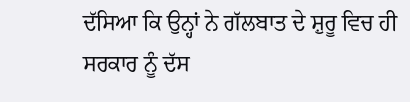ਦੱਸਿਆ ਕਿ ਉਨ੍ਹਾਂ ਨੇ ਗੱਲਬਾਤ ਦੇ ਸ਼ੁਰੂ ਵਿਚ ਹੀ ਸਰਕਾਰ ਨੂੰ ਦੱਸ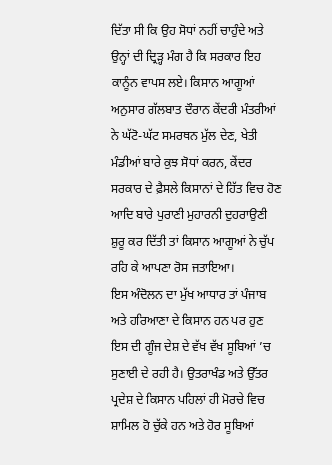ਦਿੱਤਾ ਸੀ ਕਿ ਉਹ ਸੋਧਾਂ ਨਹੀਂ ਚਾਹੁੰਦੇ ਅਤੇ ਉਨ੍ਹਾਂ ਦੀ ਦ੍ਰਿੜ੍ਹ ਮੰਗ ਹੈ ਕਿ ਸਰਕਾਰ ਇਹ ਕਾਨੂੰਨ ਵਾਪਸ ਲਏ। ਕਿਸਾਨ ਆਗੂਆਂ ਅਨੁਸਾਰ ਗੱਲਬਾਤ ਦੌਰਾਨ ਕੇਂਦਰੀ ਮੰਤਰੀਆਂ ਨੇ ਘੱਟੋ-ਘੱਟ ਸਮਰਥਨ ਮੁੱਲ ਦੇਣ, ਖੇਤੀ ਮੰਡੀਆਂ ਬਾਰੇ ਕੁਝ ਸੋਧਾਂ ਕਰਨ, ਕੇਂਦਰ ਸਰਕਾਰ ਦੇ ਫ਼ੈਸਲੇ ਕਿਸਾਨਾਂ ਦੇ ਹਿੱਤ ਵਿਚ ਹੋਣ ਆਦਿ ਬਾਰੇ ਪੁਰਾਣੀ ਮੁਹਾਰਨੀ ਦੁਹਰਾਉਣੀ ਸ਼ੁਰੂ ਕਰ ਦਿੱਤੀ ਤਾਂ ਕਿਸਾਨ ਆਗੂਆਂ ਨੇ ਚੁੱਪ ਰਹਿ ਕੇ ਆਪਣਾ ਰੋਸ ਜਤਾਇਆ।
ਇਸ ਅੰਦੋਲਨ ਦਾ ਮੁੱਖ ਆਧਾਰ ਤਾਂ ਪੰਜਾਬ ਅਤੇ ਹਰਿਆਣਾ ਦੇ ਕਿਸਾਨ ਹਨ ਪਰ ਹੁਣ ਇਸ ਦੀ ਗੂੰਜ ਦੇਸ਼ ਦੇ ਵੱਖ ਵੱਖ ਸੂਬਿਆਂ ’ਚ ਸੁਣਾਈ ਦੇ ਰਹੀ ਹੈ। ਉਤਰਾਖੰਡ ਅਤੇ ਉੱਤਰ ਪ੍ਰਦੇਸ਼ ਦੇ ਕਿਸਾਨ ਪਹਿਲਾਂ ਹੀ ਮੋਰਚੇ ਵਿਚ ਸ਼ਾਮਿਲ ਹੋ ਚੁੱਕੇ ਹਨ ਅਤੇ ਹੋਰ ਸੂਬਿਆਂ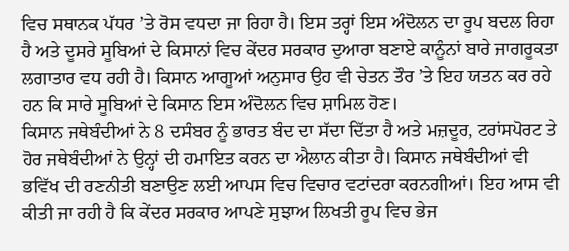ਵਿਚ ਸਥਾਨਕ ਪੱਧਰ ’ਤੇ ਰੋਸ ਵਧਦਾ ਜਾ ਰਿਹਾ ਹੈ। ਇਸ ਤਰ੍ਹਾਂ ਇਸ ਅੰਦੋਲਨ ਦਾ ਰੂਪ ਬਦਲ ਰਿਹਾ ਹੈ ਅਤੇ ਦੂਸਰੇ ਸੂਬਿਆਂ ਦੇ ਕਿਸਾਨਾਂ ਵਿਚ ਕੇਂਦਰ ਸਰਕਾਰ ਦੁਆਰਾ ਬਣਾਏ ਕਾਨੂੰਨਾਂ ਬਾਰੇ ਜਾਗਰੂਕਤਾ ਲਗਾਤਾਰ ਵਧ ਰਹੀ ਹੈ। ਕਿਸਾਨ ਆਗੂਆਂ ਅਨੁਸਾਰ ਉਹ ਵੀ ਚੇਤਨ ਤੌਰ ’ਤੇ ਇਹ ਯਤਨ ਕਰ ਰਹੇ ਹਨ ਕਿ ਸਾਰੇ ਸੂਬਿਆਂ ਦੇ ਕਿਸਾਨ ਇਸ ਅੰਦੋਲਨ ਵਿਚ ਸ਼ਾਮਿਲ ਹੋਣ।
ਕਿਸਾਨ ਜਥੇਬੰਦੀਆਂ ਨੇ 8 ਦਸੰਬਰ ਨੂੰ ਭਾਰਤ ਬੰਦ ਦਾ ਸੱਦਾ ਦਿੱਤਾ ਹੈ ਅਤੇ ਮਜ਼ਦੂਰ, ਟਰਾਂਸਪੋਰਟ ਤੇ ਹੋਰ ਜਥੇਬੰਦੀਆਂ ਨੇ ਉਨ੍ਹਾਂ ਦੀ ਹਮਾਇਤ ਕਰਨ ਦਾ ਐਲਾਨ ਕੀਤਾ ਹੈ। ਕਿਸਾਨ ਜਥੇਬੰਦੀਆਂ ਵੀ ਭਵਿੱਖ ਦੀ ਰਣਨੀਤੀ ਬਣਾਉਣ ਲਈ ਆਪਸ ਵਿਚ ਵਿਚਾਰ ਵਟਾਂਦਰਾ ਕਰਨਗੀਆਂ। ਇਹ ਆਸ ਵੀ ਕੀਤੀ ਜਾ ਰਹੀ ਹੈ ਕਿ ਕੇਂਦਰ ਸਰਕਾਰ ਆਪਣੇ ਸੁਝਾਅ ਲਿਖਤੀ ਰੂਪ ਵਿਚ ਭੇਜ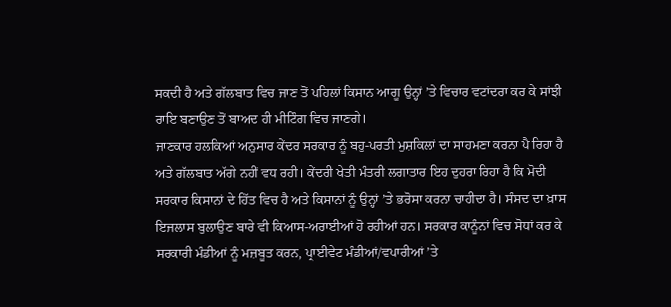ਸਕਦੀ ਹੈ ਅਤੇ ਗੱਲਬਾਤ ਵਿਚ ਜਾਣ ਤੋਂ ਪਹਿਲਾਂ ਕਿਸਾਨ ਆਗੂ ਉਨ੍ਹਾਂ ’ਤੇ ਵਿਚਾਰ ਵਟਾਂਦਰਾ ਕਰ ਕੇ ਸਾਂਝੀ ਰਾਇ ਬਣਾਉਣ ਤੋਂ ਬਾਅਦ ਹੀ ਮੀਟਿੰਗ ਵਿਚ ਜਾਣਗੇ।
ਜਾਣਕਾਰ ਹਲਕਿਆਂ ਅਨੁਸਾਰ ਕੇਂਦਰ ਸਰਕਾਰ ਨੂੰ ਬਹੁ-ਪਰਤੀ ਮੁਸ਼ਕਿਲਾਂ ਦਾ ਸਾਹਮਣਾ ਕਰਨਾ ਪੈ ਰਿਹਾ ਹੈ ਅਤੇ ਗੱਲਬਾਤ ਅੱਗੇ ਨਹੀਂ ਵਧ ਰਹੀ। ਕੇਂਦਰੀ ਖੇਤੀ ਮੰਤਰੀ ਲਗਾਤਾਰ ਇਹ ਦੁਹਰਾ ਰਿਹਾ ਹੈ ਕਿ ਮੋਦੀ ਸਰਕਾਰ ਕਿਸਾਨਾਂ ਦੇ ਹਿੱਤ ਵਿਚ ਹੈ ਅਤੇ ਕਿਸਾਨਾਂ ਨੂੰ ਉਨ੍ਹਾਂ ’ਤੇ ਭਰੋਸਾ ਕਰਨਾ ਚਾਹੀਦਾ ਹੈ। ਸੰਸਦ ਦਾ ਖ਼ਾਸ ਇਜਲਾਸ ਬੁਲਾਉਣ ਬਾਰੇ ਵੀ ਕਿਆਸ-ਅਰਾਈਆਂ ਹੋ ਰਹੀਆਂ ਹਨ। ਸਰਕਾਰ ਕਾਨੂੰਨਾਂ ਵਿਚ ਸੋਧਾਂ ਕਰ ਕੇ ਸਰਕਾਰੀ ਮੰਡੀਆਂ ਨੂੰ ਮਜ਼ਬੂਤ ਕਰਨ, ਪ੍ਰਾਈਵੇਟ ਮੰਡੀਆਂ/ਵਪਾਰੀਆਂ ’ਤੇ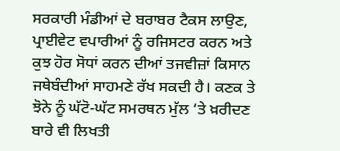ਸਰਕਾਰੀ ਮੰਡੀਆਂ ਦੇ ਬਰਾਬਰ ਟੈਕਸ ਲਾਉਣ, ਪ੍ਰਾਈਵੇਟ ਵਪਾਰੀਆਂ ਨੂੰ ਰਜਿਸਟਰ ਕਰਨ ਅਤੇ ਕੁਝ ਹੋਰ ਸੋਧਾਂ ਕਰਨ ਦੀਆਂ ਤਜਵੀਜ਼ਾਂ ਕਿਸਾਨ ਜਥੇਬੰਦੀਆਂ ਸਾਹਮਣੇ ਰੱਖ ਸਕਦੀ ਹੈ। ਕਣਕ ਤੇ ਝੋਨੇ ਨੂੰ ਘੱਟੋ-ਘੱਟ ਸਮਰਥਨ ਮੁੱਲ ’ਤੇ ਖ਼ਰੀਦਣ ਬਾਰੇ ਵੀ ਲਿਖਤੀ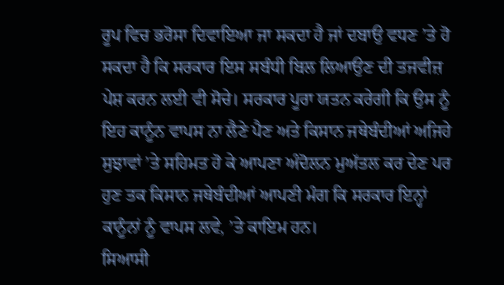ਰੂਪ ਵਿਚ ਭਰੋਸਾ ਦਿਵਾਇਆ ਜਾ ਸਕਦਾ ਹੈ ਜਾਂ ਦਬਾਉ ਵਧਣ ’ਤੇ ਹੋ ਸਕਦਾ ਹੈ ਕਿ ਸਰਕਾਰ ਇਸ ਸਬੰਧੀ ਬਿਲ ਲਿਆਉਣ ਦੀ ਤਜਵੀਜ਼ ਪੇਸ਼ ਕਰਨ ਲਈ ਵੀ ਸੋਚੇ। ਸਰਕਾਰ ਪੂਰਾ ਯਤਨ ਕਰੇਗੀ ਕਿ ਉਸ ਨੂੰ ਇਹ ਕਾਨੂੰਨ ਵਾਪਸ ਨਾ ਲੈਣੇ ਪੈਣ ਅਤੇ ਕਿਸਾਨ ਜਥੇਬੰਦੀਆਂ ਅਜਿਹੇ ਸੁਝਾਵਾਂ ’ਤੇ ਸਹਿਮਤ ਹੋ ਕੇ ਆਪਣਾ ਅੰਦੋਲਨ ਮੁਅੱਤਲ ਕਰ ਦੇਣ ਪਰ ਹੁਣ ਤਕ ਕਿਸਾਨ ਜਥੇਬੰਦੀਆਂ ਆਪਣੀ ਮੰਗ ਕਿ ਸਰਕਾਰ ਇਨ੍ਹਾਂ ਕਾਨੂੰਨਾਂ ਨੂੰ ਵਾਪਸ ਲਵੇ, ’ਤੇ ਕਾਇਮ ਹਨ।
ਸਿਆਸੀ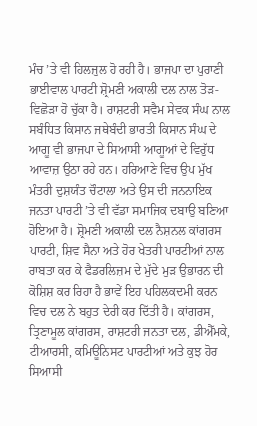ਮੰਚ ’ਤੇ ਵੀ ਹਿਲਜੁਲ ਹੋ ਰਹੀ ਹੈ। ਭਾਜਪਾ ਦਾ ਪੁਰਾਣੀ ਭਾਈਵਾਲ ਪਾਰਟੀ ਸ਼੍ਰੋਮਣੀ ਅਕਾਲੀ ਦਲ ਨਾਲ ਤੋੜ-ਵਿਛੋੜਾ ਹੋ ਚੁੱਕਾ ਹੈ। ਰਾਸ਼ਟਰੀ ਸਵੈਮ ਸੇਵਕ ਸੰਘ ਨਾਲ ਸਬੰਧਿਤ ਕਿਸਾਨ ਜਥੇਬੰਦੀ ਭਾਰਤੀ ਕਿਸਾਨ ਸੰਘ ਦੇ ਆਗੂ ਵੀ ਭਾਜਪਾ ਦੇ ਸਿਆਸੀ ਆਗੂਆਂ ਦੇ ਵਿਰੁੱਧ ਆਵਾਜ਼ ਉਠਾ ਰਹੇ ਹਨ। ਹਰਿਆਣੇ ਵਿਚ ਉਪ ਮੁੱਖ ਮੰਤਰੀ ਦੁਸ਼ਯੰਤ ਚੌਟਾਲਾ ਅਤੇ ਉਸ ਦੀ ਜਨਨਾਇਕ ਜਨਤਾ ਪਾਰਟੀ ’ਤੇ ਵੀ ਵੱਡਾ ਸਮਾਜਿਕ ਦਬਾਉ ਬਣਿਆ ਹੋਇਆ ਹੈ। ਸ਼੍ਰੋਮਣੀ ਅਕਾਲੀ ਦਲ ਨੈਸ਼ਨਲ ਕਾਂਗਰਸ ਪਾਰਟੀ, ਸ਼ਿਵ ਸੈਨਾ ਅਤੇ ਹੋਰ ਖੇਤਰੀ ਪਾਰਟੀਆਂ ਨਾਲ ਰਾਬਤਾ ਕਰ ਕੇ ਫੈਡਰਲਿਜ਼ਮ ਦੇ ਮੁੱਦੇ ਮੁੜ ਉਭਾਰਨ ਦੀ ਕੋਸ਼ਿਸ਼ ਕਰ ਰਿਹਾ ਹੈ ਭਾਵੇਂ ਇਹ ਪਹਿਲਕਦਮੀ ਕਰਨ ਵਿਚ ਦਲ ਨੇ ਬਹੁਤ ਦੇਰੀ ਕਰ ਦਿੱਤੀ ਹੈ। ਕਾਂਗਰਸ, ਤ੍ਰਿਣਾਮੂਲ ਕਾਂਗਰਸ, ਰਾਸ਼ਟਰੀ ਜਨਤਾ ਦਲ, ਡੀਐੱਮਕੇ, ਟੀਆਰਸੀ, ਕਮਿਊਨਿਸਟ ਪਾਰਟੀਆਂ ਅਤੇ ਕੁਝ ਹੋਰ ਸਿਆਸੀ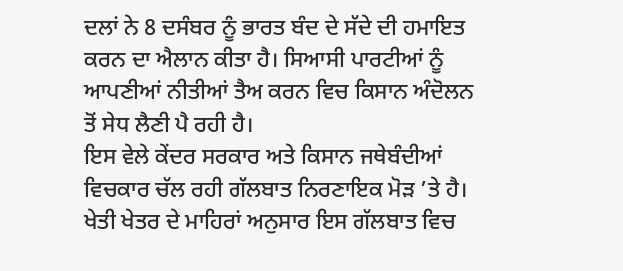ਦਲਾਂ ਨੇ 8 ਦਸੰਬਰ ਨੂੰ ਭਾਰਤ ਬੰਦ ਦੇ ਸੱਦੇ ਦੀ ਹਮਾਇਤ ਕਰਨ ਦਾ ਐਲਾਨ ਕੀਤਾ ਹੈ। ਸਿਆਸੀ ਪਾਰਟੀਆਂ ਨੂੰ ਆਪਣੀਆਂ ਨੀਤੀਆਂ ਤੈਅ ਕਰਨ ਵਿਚ ਕਿਸਾਨ ਅੰਦੋਲਨ ਤੋਂ ਸੇਧ ਲੈਣੀ ਪੈ ਰਹੀ ਹੈ।
ਇਸ ਵੇਲੇ ਕੇਂਦਰ ਸਰਕਾਰ ਅਤੇ ਕਿਸਾਨ ਜਥੇਬੰਦੀਆਂ ਵਿਚਕਾਰ ਚੱਲ ਰਹੀ ਗੱਲਬਾਤ ਨਿਰਣਾਇਕ ਮੋੜ ’ਤੇ ਹੈ। ਖੇਤੀ ਖੇਤਰ ਦੇ ਮਾਹਿਰਾਂ ਅਨੁਸਾਰ ਇਸ ਗੱਲਬਾਤ ਵਿਚ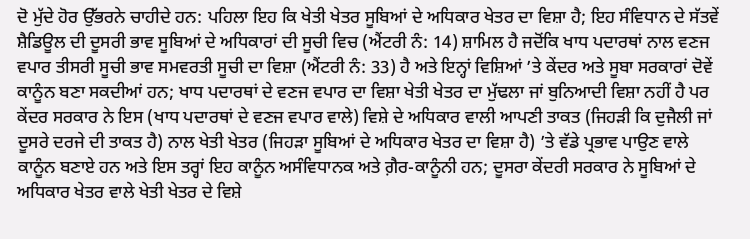ਦੋ ਮੁੱਦੇ ਹੋਰ ਉੱਭਰਨੇ ਚਾਹੀਦੇ ਹਨ: ਪਹਿਲਾ ਇਹ ਕਿ ਖੇਤੀ ਖੇਤਰ ਸੂਬਿਆਂ ਦੇ ਅਧਿਕਾਰ ਖੇਤਰ ਦਾ ਵਿਸ਼ਾ ਹੈ; ਇਹ ਸੰਵਿਧਾਨ ਦੇ ਸੱਤਵੇਂ ਸ਼ੈਡਿਊਲ ਦੀ ਦੂਸਰੀ ਭਾਵ ਸੂਬਿਆਂ ਦੇ ਅਧਿਕਾਰਾਂ ਦੀ ਸੂਚੀ ਵਿਚ (ਐਂਟਰੀ ਨੰ: 14) ਸ਼ਾਮਿਲ ਹੈ ਜਦੋਂਕਿ ਖਾਧ ਪਦਾਰਥਾਂ ਨਾਲ ਵਣਜ ਵਪਾਰ ਤੀਸਰੀ ਸੂਚੀ ਭਾਵ ਸਮਵਰਤੀ ਸੂਚੀ ਦਾ ਵਿਸ਼ਾ (ਐਂਟਰੀ ਨੰ: 33) ਹੈ ਅਤੇ ਇਨ੍ਹਾਂ ਵਿਸ਼ਿਆਂ ’ਤੇ ਕੇਂਦਰ ਅਤੇ ਸੂਬਾ ਸਰਕਾਰਾਂ ਦੋਵੇਂ ਕਾਨੂੰਨ ਬਣਾ ਸਕਦੀਆਂ ਹਨ; ਖਾਧ ਪਦਾਰਥਾਂ ਦੇ ਵਣਜ ਵਪਾਰ ਦਾ ਵਿਸ਼ਾ ਖੇਤੀ ਖੇਤਰ ਦਾ ਮੁੱਢਲਾ ਜਾਂ ਬੁਨਿਆਦੀ ਵਿਸ਼ਾ ਨਹੀਂ ਹੈ ਪਰ ਕੇਂਦਰ ਸਰਕਾਰ ਨੇ ਇਸ (ਖਾਧ ਪਦਾਰਥਾਂ ਦੇ ਵਣਜ ਵਪਾਰ ਵਾਲੇ) ਵਿਸ਼ੇ ਦੇ ਅਧਿਕਾਰ ਵਾਲੀ ਆਪਣੀ ਤਾਕਤ (ਜਿਹੜੀ ਕਿ ਦੁਜੈਲੀ ਜਾਂ ਦੂਸਰੇ ਦਰਜੇ ਦੀ ਤਾਕਤ ਹੈ) ਨਾਲ ਖੇਤੀ ਖੇਤਰ (ਜਿਹੜਾ ਸੂਬਿਆਂ ਦੇ ਅਧਿਕਾਰ ਖੇਤਰ ਦਾ ਵਿਸ਼ਾ ਹੈ) ’ਤੇ ਵੱਡੇ ਪ੍ਰਭਾਵ ਪਾਉਣ ਵਾਲੇ ਕਾਨੂੰਨ ਬਣਾਏ ਹਨ ਅਤੇ ਇਸ ਤਰ੍ਹਾਂ ਇਹ ਕਾਨੂੰਨ ਅਸੰਵਿਧਾਨਕ ਅਤੇ ਗ਼ੈਰ-ਕਾਨੂੰਨੀ ਹਨ; ਦੂਸਰਾ ਕੇਂਦਰੀ ਸਰਕਾਰ ਨੇ ਸੂਬਿਆਂ ਦੇ ਅਧਿਕਾਰ ਖੇਤਰ ਵਾਲੇ ਖੇਤੀ ਖੇਤਰ ਦੇ ਵਿਸ਼ੇ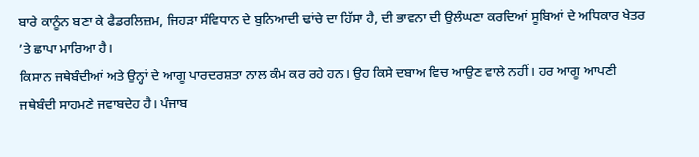ਬਾਰੇ ਕਾਨੂੰਨ ਬਣਾ ਕੇ ਫੈਡਰਲਿਜ਼ਮ, ਜਿਹੜਾ ਸੰਵਿਧਾਨ ਦੇ ਬੁਨਿਆਦੀ ਢਾਂਚੇ ਦਾ ਹਿੱਸਾ ਹੈ, ਦੀ ਭਾਵਨਾ ਦੀ ਉਲੰਘਣਾ ਕਰਦਿਆਂ ਸੂਬਿਆਂ ਦੇ ਅਧਿਕਾਰ ਖੇਤਰ ’ਤੇ ਛਾਪਾ ਮਾਰਿਆ ਹੈ।
ਕਿਸਾਨ ਜਥੇਬੰਦੀਆਂ ਅਤੇ ਉਨ੍ਹਾਂ ਦੇ ਆਗੂ ਪਾਰਦਰਸ਼ਤਾ ਨਾਲ ਕੰਮ ਕਰ ਰਹੇ ਹਨ। ਉਹ ਕਿਸੇ ਦਬਾਅ ਵਿਚ ਆਉਣ ਵਾਲੇ ਨਹੀਂ। ਹਰ ਆਗੂ ਆਪਣੀ ਜਥੇਬੰਦੀ ਸਾਹਮਣੇ ਜਵਾਬਦੇਹ ਹੈ। ਪੰਜਾਬ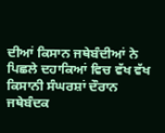ਦੀਆਂ ਕਿਸਾਨ ਜਥੇਬੰਦੀਆਂ ਨੇ ਪਿਛਲੇ ਦਹਾਕਿਆਂ ਵਿਚ ਵੱਖ ਵੱਖ ਕਿਸਾਨੀ ਸੰਘਰਸ਼ਾਂ ਦੌਰਾਨ ਜਥੇਬੰਦਕ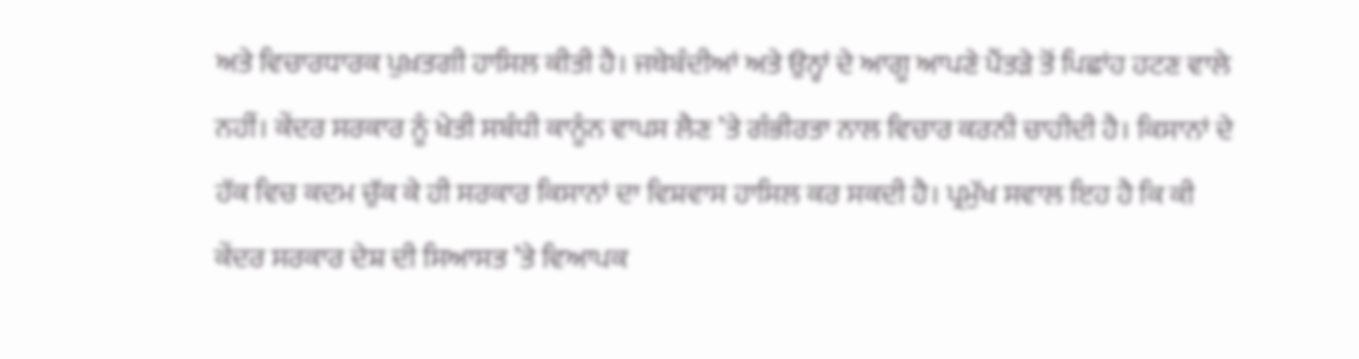ਅਤੇ ਵਿਚਾਰਧਾਰਕ ਪੁਖ਼ਤਗੀ ਹਾਸਿਲ ਕੀਤੀ ਹੈ। ਜਥੇਬੰਦੀਆਂ ਅਤੇ ਉਨ੍ਹਾਂ ਦੇ ਆਗੂ ਆਪਣੇ ਪੈਂਤੜੇ ਤੋਂ ਪਿਛਾਂਹ ਹਟਣ ਵਾਲੇ ਨਹੀਂ। ਕੇਂਦਰ ਸਰਕਾਰ ਨੂੰ ਖੇਤੀ ਸਬੰਧੀ ਕਾਨੂੰਨ ਵਾਪਸ ਲੈਣ ’ਤੇ ਗੰਭੀਰਤਾ ਨਾਲ ਵਿਚਾਰ ਕਰਨੀ ਚਾਹੀਦੀ ਹੈ। ਕਿਸਾਨਾਂ ਦੇ ਹੱਕ ਵਿਚ ਕਦਮ ਚੁੱਕ ਕੇ ਹੀ ਸਰਕਾਰ ਕਿਸਾਨਾਂ ਦਾ ਵਿਸ਼ਵਾਸ ਹਾਸਿਲ ਕਰ ਸਕਦੀ ਹੈ। ਪ੍ਰਮੁੱਖ ਸਵਾਲ ਇਹ ਹੈ ਕਿ ਕੀ ਕੇਂਦਰ ਸਰਕਾਰ ਦੇਸ਼ ਦੀ ਸਿਆਸਤ ’ਤੇ ਵਿਆਪਕ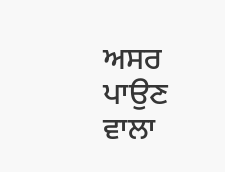ਅਸਰ ਪਾਉਣ ਵਾਲਾ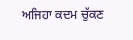ਅਜਿਹਾ ਕਦਮ ਚੁੱਕਣ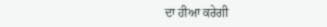ਦਾ ਹੀਆ ਕਰੇਗੀ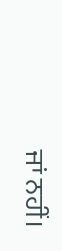ਜਾਂ ਨਹੀਂ।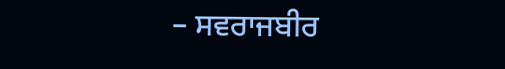– ਸਵਰਾਜਬੀਰ